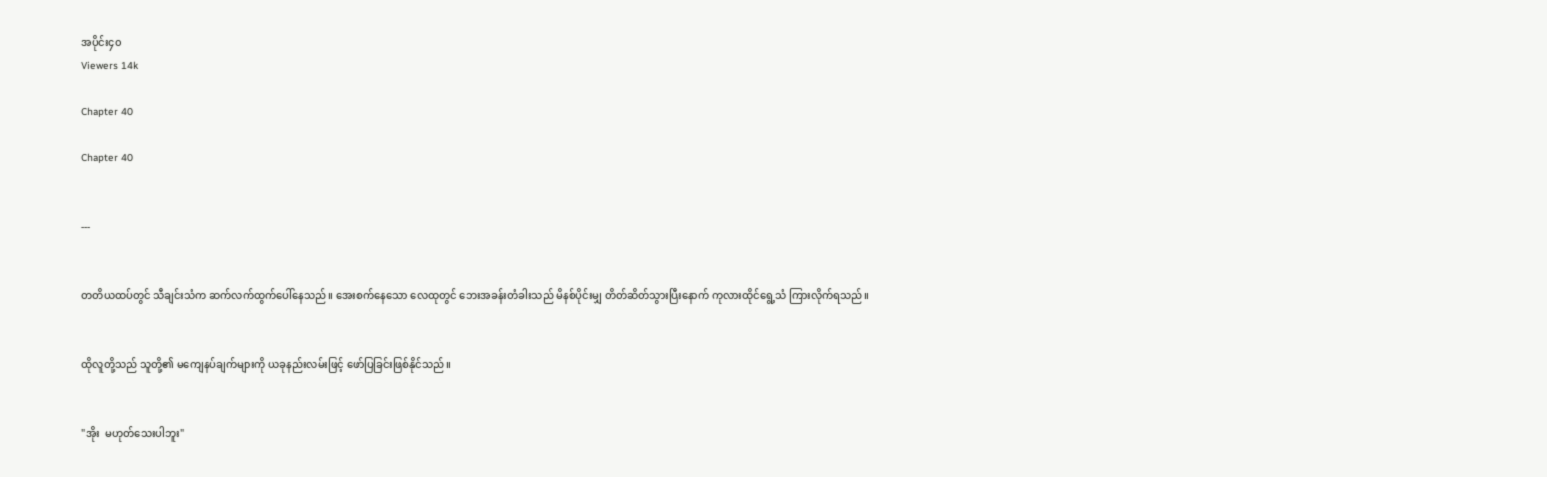အပိုင်း၄၀
Viewers 14k

Chapter 40

Chapter 40


---


တတိယထပ်တွင် သီချင်းသံက ဆက်လက်ထွက်ပေါ်နေသည်။ အေးစက်နေသော လေထုတွင် ဘေးအခန်းတံခါးသည် မိနစ်ပိုင်းမျှ တိတ်ဆိတ်သွားပြီးနောက် ကုလားထိုင်ရွေ့သံ ကြားလိုက်ရသည်။


ထိုလူတို့သည် သူတို့၏ မကျေနပ်ချက်များကို ယခုနည်းလမ်းဖြင့် ဖော်ပြခြင်းဖြစ်နိုင်သည်။


"အိုး  မဟုတ်သေးပါဘူး"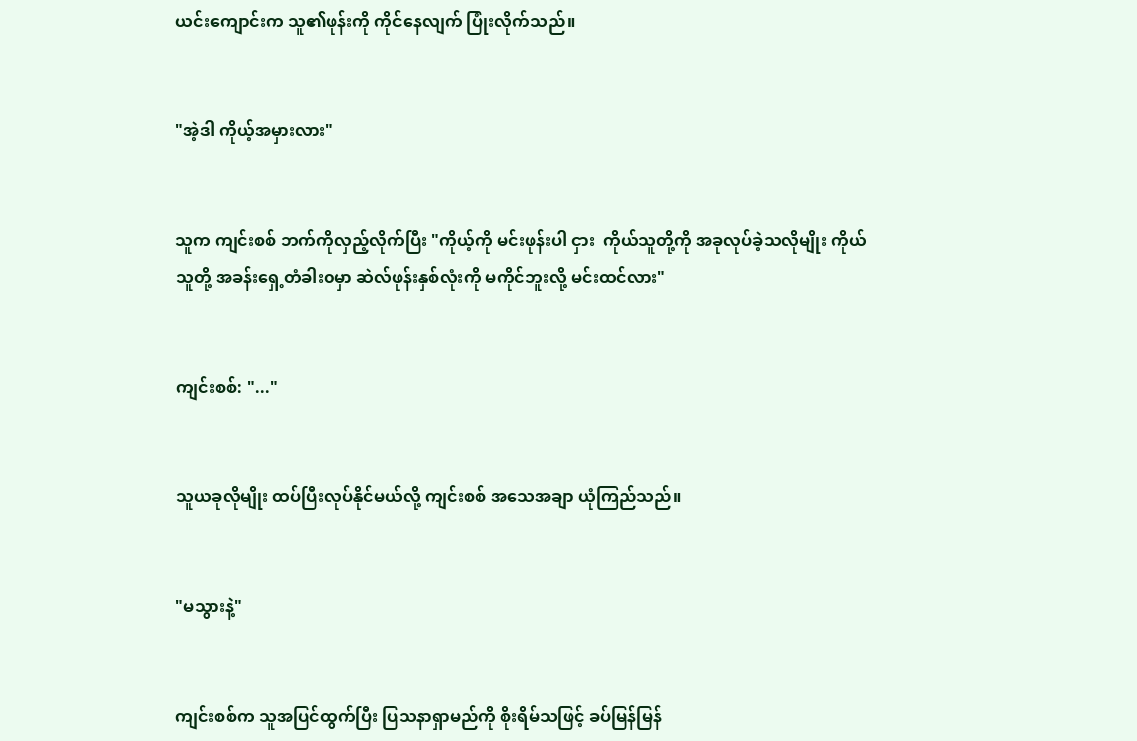ယင်းကျောင်းက သူ၏ဖုန်းကို ကိုင်နေလျက် ပြုံးလိုက်သည်။


"အဲ့ဒါ ကိုယ့်အမှားလား"


သူက ကျင်းစစ် ဘက်ကိုလှည့်လိုက်ပြီး "ကိုယ့်ကို မင်းဖုန်းပါ ငှား  ကိုယ်သူတို့ကို အခုလုပ်ခဲ့သလိုမျိုး ကိုယ် သူတို့ အခန်းရှေ့တံခါး၀မှာ ဆဲလ်ဖုန်းနှစ်လုံးကို မကိုင်ဘူးလို့ မင်းထင်လား"


ကျင်းစစ်: "..."


သူယခုလိုမျိုး ထပ်ပြီးလုပ်နိုင်မယ်လို့ ကျင်းစစ် အသေအချာ ယုံကြည်သည်။


"မသွားနဲ့"


ကျင်းစစ်က သူအပြင်ထွက်ပြီး ပြသနာရှာမည်ကို စိုးရိမ်သဖြင့် ခပ်မြန်မြန်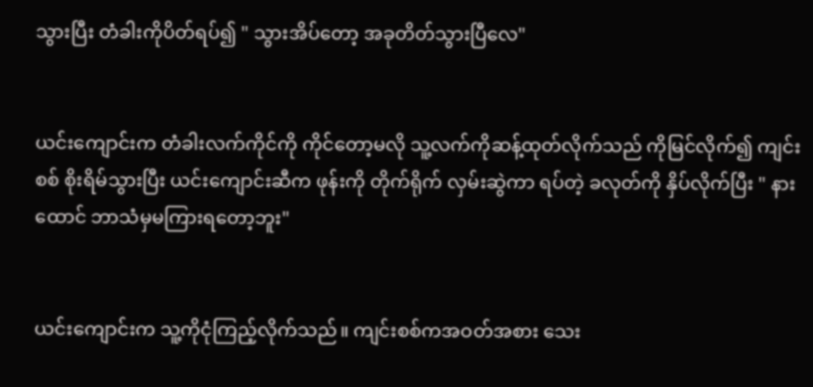သွားပြီး တံခါးကိုပိတ်ရပ်၍ " သွားအိပ်တော့ အခုတိတ်သွားပြီလေ"


ယင်းကျောင်းက တံခါးလက်ကိုင်ကို ကိုင်တော့မလို သူ့လက်ကိုဆန့်ထုတ်လိုက်သည် ကိုမြင်လိုက်၍ ကျင်းစစ် စိုးရိမ်သွားပြီး ယင်းကျောင်းဆီက ဖုန်းကို တိုက်ရိုက် လှမ်းဆွဲကာ ရပ်တဲ့ ခလုတ်ကို နှိပ်လိုက်ပြီး " နားထောင် ဘာသံမှမကြားရတော့ဘူး"


ယင်းကျောင်းက သူ့ကိုငုံကြည့်လိုက်သည်။ ကျင်းစစ်ကအဝတ်အစား သေး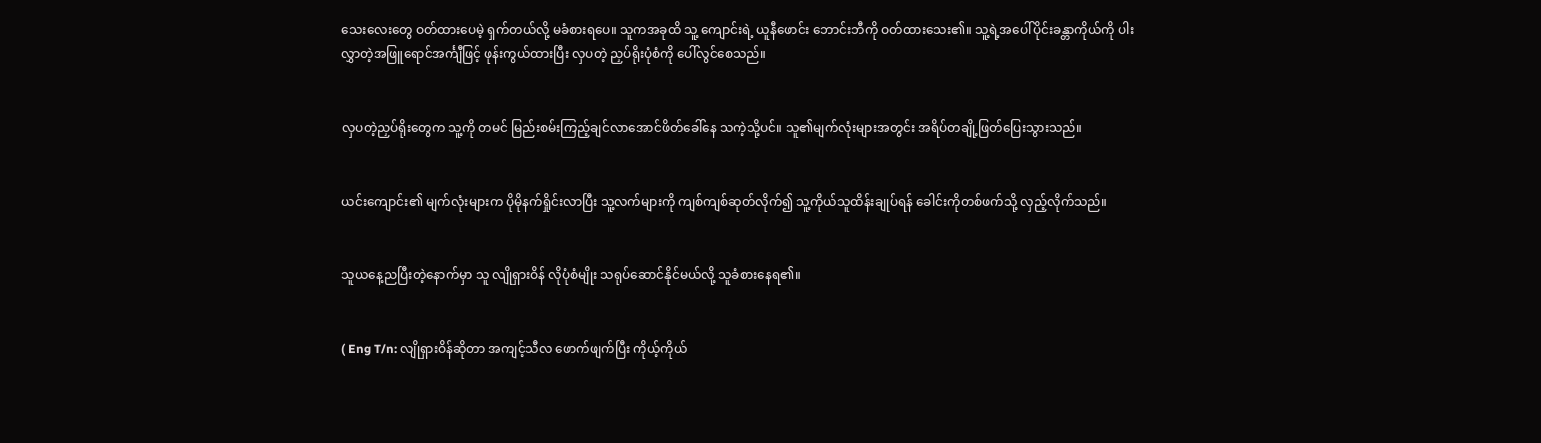သေးလေးတွေ ဝတ်ထားပေမဲ့ ရှက်တယ်လို့ မခံစားရပေ။ သူကအခုထိ သူ့ ကျောင်းရဲ့ ယူနီဖောင်း ဘောင်းဘီကို ဝတ်ထားသေး၏။ သူ့ရဲ့အပေါ်ပိုင်းခန္တာကိုယ်ကို ပါးလွှာတဲ့အဖြူရောင်အင်္ကျီဖြင့် ဖုန်းကွယ်ထားပြီး လှပတဲ့ ညှပ်ရိုးပုံစံကို ပေါ်လွင်စေသည်။


လှပတဲ့ညှပ်ရိုးတွေက သူ့ကို တမင် မြည်းစမ်းကြည့်ချင်လာအောင်ဖိတ်ခေါ်နေ သကဲ့သို့ပင်။ သူ၏မျက်လုံးများအတွင်း အရိပ်တချို့ဖြတ်ပြေးသွားသည်။


ယင်းကျောင်း၏ မျက်လုံးများက ပိုမိုနက်ရှိုင်းလာပြီး သူ့လက်များကို ကျစ်ကျစ်ဆုတ်လိုက်၍ သူ့ကိုယ်သူထိန်းချုပ်ရန် ခေါင်းကိုတစ်ဖက်သို့ လှည့်လိုက်သည်။


သူယနေ့ညပြီးတဲ့နောက်မှာ သူ လျိုရှားဝိန် လိုပုံစံမျိုး သရုပ်ဆောင်နိုင်မယ်လို့ သူခံစားနေရ၏။


( Eng T/n: လျိုရှားဝိန်ဆိုတာ အကျင့်သီလ ဖောက်ဖျက်ပြီး ကိုယ့်ကိုယ်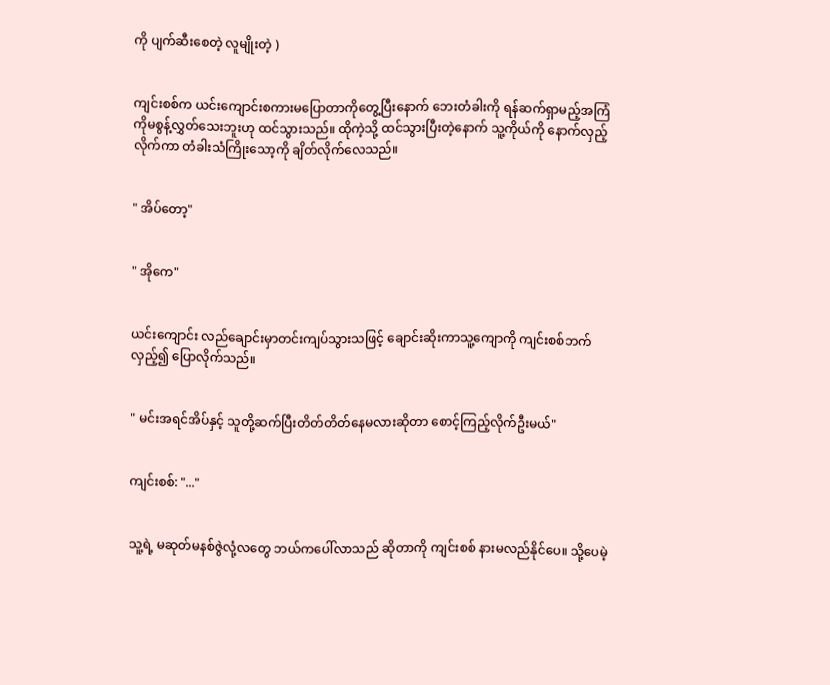ကို ပျက်ဆီးစေတဲ့ လူမျိုးတဲ့ )


ကျင်းစစ်က ယင်းကျောင်းစကားမပြောတာကိုတွေ့ပြီးနောက် ဘေးတံခါးကို ရန်ဆက်ရှာမည့်အကြံ ကိုမစွန့်လွှတ်သေးဘူးဟု ထင်သွားသည်။ ထိုကဲ့သို့ ထင်သွားပြီးတဲ့နောက် သူ့ကိုယ်ကို နောက်လှည့်လိုက်ကာ တံခါးသံကြိုးသော့ကို ချိတ်လိုက်လေသည်။


" အိပ်တော့"


" အိုကေ"


ယင်းကျောင်း လည်ချောင်းမှာတင်းကျပ်သွားသဖြင့် ချောင်းဆိုးကာသူ့ကျောကို ကျင်းစစ်ဘက်လှည့်၍ ပြောလိုက်သည်။


" မင်းအရင်အိပ်နှင့် သူတို့ဆက်ပြီးတိတ်တိတ်နေမလားဆိုတာ စောင့်ကြည့်လိုက်ဦးမယ်"


ကျင်းစစ်: "..."


သူ့ရဲ့ မဆုတ်မနစ်ဇွဲလုံ့လတွေ ဘယ်ကပေါ်လာသည် ဆိုတာကို ကျင်းစစ် နားမလည်နိုင်ပေ။ သို့ပေမဲ့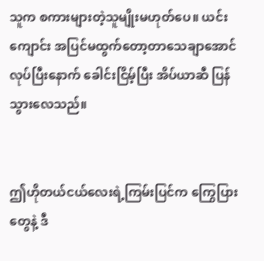သူက စကားများတဲ့သူမျိုးမဟုတ်ပေ။ ယင်းကျောင်း အပြင်မထွက်တော့တာသေချာအောင်လုပ်ပြီးနောက် ခေါင်းငြိမ့်ပြီး အိပ်ယာဆီ ပြန်သွားလေသည်။


ဤဟိုတယ်ငယ်လေးရဲ့ကြမ်းပြင်က ကြွေပြားတွေနဲ့ ဒီ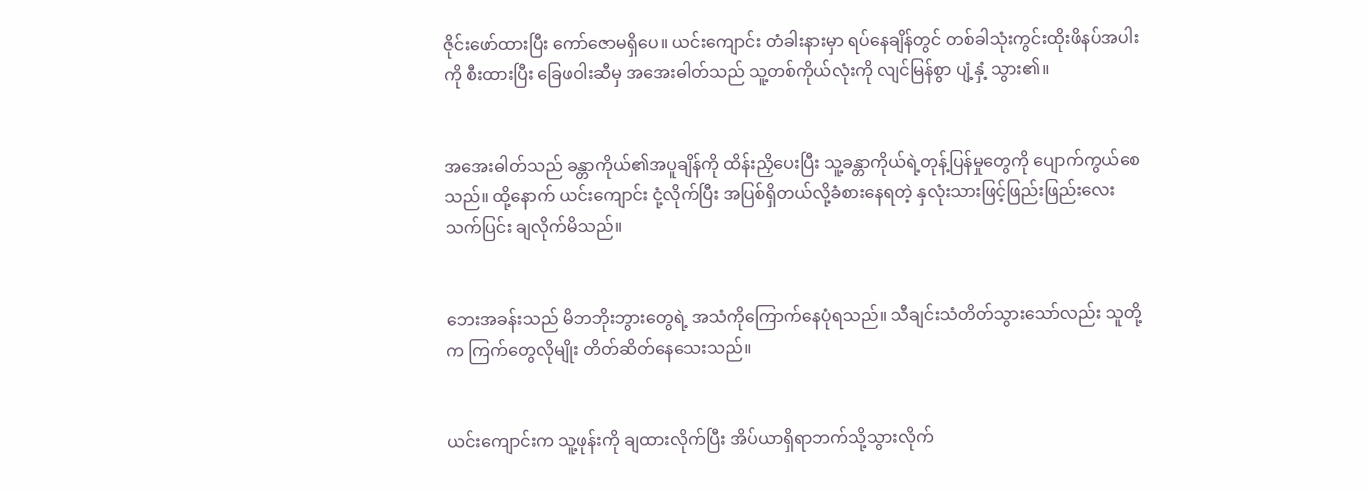ဇိုင်းဖော်ထားပြီး ကော်ဇောမရှိပေ။ ယင်းကျောင်း တံခါးနားမှာ ရပ်နေချိန်တွင် တစ်ခါသုံးကွင်းထိုးဖိနပ်အပါးကို စီးထားပြီး ခြေဖဝါးဆီမှ အအေးဓါတ်သည် သူ့တစ်ကိုယ်လုံးကို လျင်မြန်စွာ ပျံ့နှံ့ သွား၏။


အအေးဓါတ်သည် ခန္တာကိုယ်၏အပူချိန်ကို ထိန်းညှိပေးပြီး သူ့ခန္တာကိုယ်ရဲ့တုန့်ပြန်မှုတွေကို ပျောက်ကွယ်စေသည်။ ထို့နောက် ယင်းကျောင်း ငုံ့လိုက်ပြီး အပြစ်ရှိတယ်လို့ခံစားနေရတဲ့ နှလုံးသားဖြင့်ဖြည်းဖြည်းလေးသက်ပြင်း ချလိုက်မိသည်။


ဘေးအခန်းသည် မိဘဘိုးဘွားတွေရဲ့ အသံကိုကြောက်နေပုံရသည်။ သီချင်းသံတိတ်သွားသော်လည်း သူတို့က ကြက်တွေလိုမျိုး တိတ်ဆိတ်နေသေးသည်။


ယင်းကျောင်းက သူ့ဖုန်းကို ချထားလိုက်ပြီး အိပ်ယာရှိရာဘက်သို့သွားလိုက်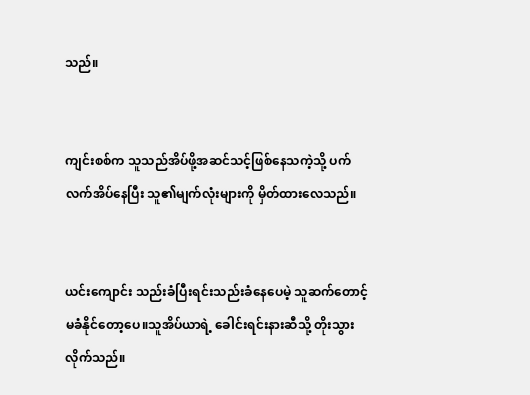သည်။


ကျင်းစစ်က သူသည်အိပ်ဖို့အဆင်သင့်ဖြစ်နေသကဲ့သို့ ပက်လက်အိပ်နေပြီး သူ၏မျက်လုံးများကို မှိတ်ထားလေသည်။


ယင်းကျောင်း သည်းခံပြီးရင်းသည်းခံနေပေမဲ့ သူဆက်တောင့်မခံနိုင်တော့ပေ။သူအိပ်ယာရဲ့ ခေါင်းရင်းနားဆီသို့ တိုးသွားလိုက်သည်။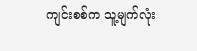ကျင်းစစ်က သူ့မျက်လုံး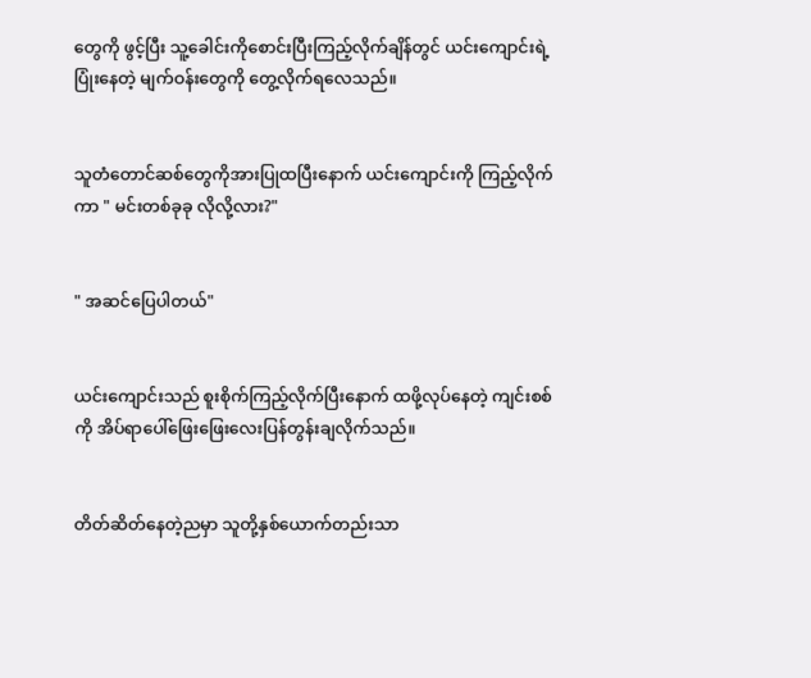တွေကို ဖွင့်ပြီး သူ့ခေါင်းကိုစောင်းပြီးကြည့်လိုက်ချိန်တွင် ယင်းကျောင်းရဲ့ပြုံးနေတဲ့ မျက်ဝန်းတွေကို တွေ့လိုက်ရလေသည်။


သူတံတောင်ဆစ်တွေကိုအားပြုထပြီးနောက် ယင်းကျောင်းကို ကြည့်လိုက်ကာ " မင်းတစ်ခုခု လိုလို့လား?"


" အဆင်ပြေပါတယ်"


ယင်းကျောင်းသည် စူးစိုက်ကြည့်လိုက်ပြီးနောက် ထဖို့လုပ်နေတဲ့ ကျင်းစစ်ကို အိပ်ရာပေါ်ဖြေးဖြေးလေးပြန်တွန်းချလိုက်သည်။


တိတ်ဆိတ်နေတဲ့ညမှာ သူတို့နှစ်ယောက်တည်းသာ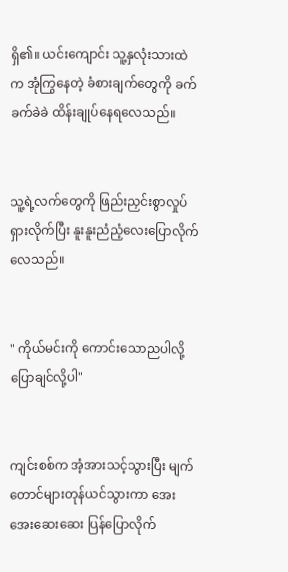ရှိ၏။ ယင်းကျောင်း သူ့နှလုံးသားထဲက အုံကြွနေတဲ့ ခံစားချက်တွေကို ခက်ခက်ခဲခဲ ထိန်းချုပ်နေရလေသည်။


သူ့ရဲ့လက်တွေကို ဖြည်းညှင်းစွာလှုပ်ရှားလိုက်ပြီး နူးနူးညံညံ့လေးပြောလိုက်လေသည်။


" ကိုယ်မင်းကို ကောင်းသောညပါလို့ပြောချင်လို့ပါ"


ကျင်းစစ်က အံ့အားသင့်သွားပြီး မျက်တောင်များတုန်ယင်သွားကာ အေးအေးဆေးဆေး ပြန်ပြောလိုက်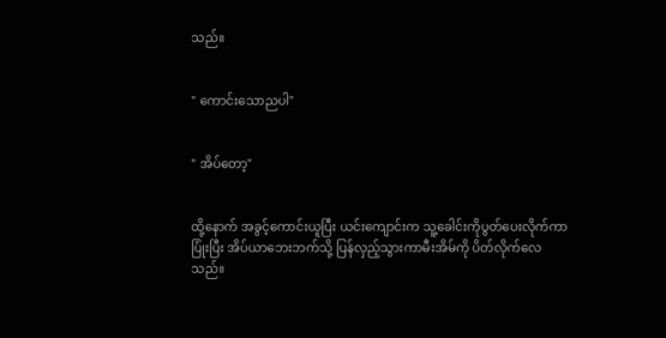သည်။


" ကောင်းသောညပါ"


" အိပ်တော့"


ထို့နောက် အခွင့်ကောင်းယူပြီး ယင်းကျောင်းက သူ့ခေါင်းကိုပွတ်ပေးလိုက်ကာ ပြုံးပြီး အိပ်ယာဘေးဘက်သို့ ပြန်လှည့်သွားကာမီးအိမ်ကို ပိတ်လိုက်လေသည်။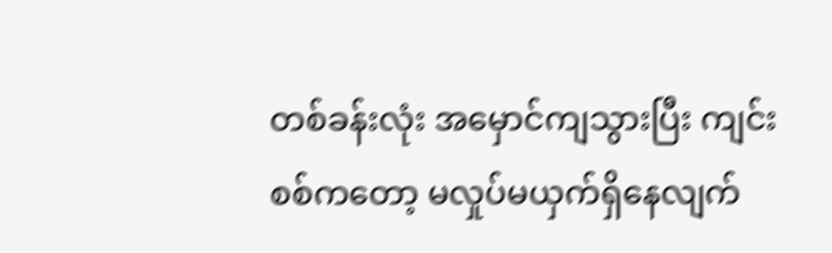တစ်ခန်းလုံး အမှောင်ကျသွားပြီး ကျင်းစစ်ကတော့ မလှုပ်မယှက်ရှိနေလျက်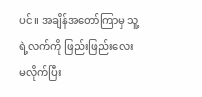ပင်။ အချိန်အတော်ကြာမှ သူ့ရဲ့လက်ကို ဖြည်းဖြည်းလေး မလိုက်ပြီး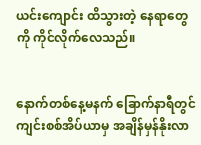ယင်းကျောင်း ထိသွားတဲ့ နေရာတွေကို ကိုင်လိုက်လေသည်။


နောက်တစ်နေ့မနက် ခြောက်နာရီတွင် ကျင်းစစ်အိပ်ယာမှ အချိန်မှန်နိုးလာ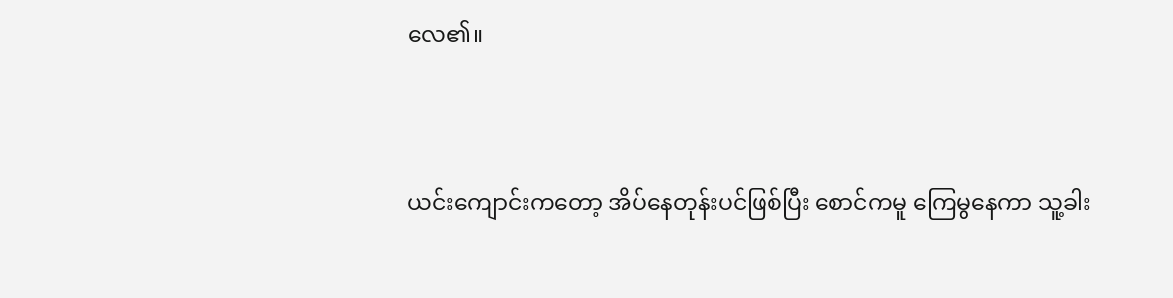လေ၏။


ယင်းကျောင်းကတော့ အိပ်နေတုန်းပင်ဖြစ်ပြီး စောင်ကမူ ကြေမွနေကာ သူ့ခါး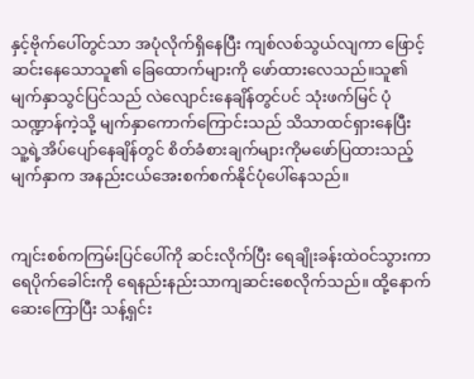နှင့်ဗိုက်ပေါ်တွင်သာ အပုံလိုက်ရှိနေပြီး ကျစ်လစ်သွယ်လျကာ ဖြောင့်ဆင်းနေသောသူ၏ ခြေထောက်များကို ဖော်ထားလေသည်။သူ၏မျက်နှာသွင်ပြင်သည် လဲလျောင်းနေချိန်တွင်ပင် သုံးဖက်မြင် ပုံသဏ္ဍာန်ကဲ့သို့ မျက်နှာကောက်ကြောင်းသည် သိသာထင်ရှားနေပြီး သူ့ရဲ့အိပ်ပျော်နေချိန်တွင် စိတ်ခံစားချက်များကိုမဖော်ပြထားသည့် မျက်နှာက အနည်းငယ်အေးစက်စက်နိုင်ပုံပေါ်နေသည်။


ကျင်းစစ်ကကြမ်းပြင်ပေါ်ကို ဆင်းလိုက်ပြီး ရေချိုးခန်းထဲဝင်သွားကာ ရေပိုက်ခေါင်းကို ရေနည်းနည်းသာကျဆင်းစေလိုက်သည်။ ထို့နောက် ဆေးကြောပြီး သန့်ရှင်း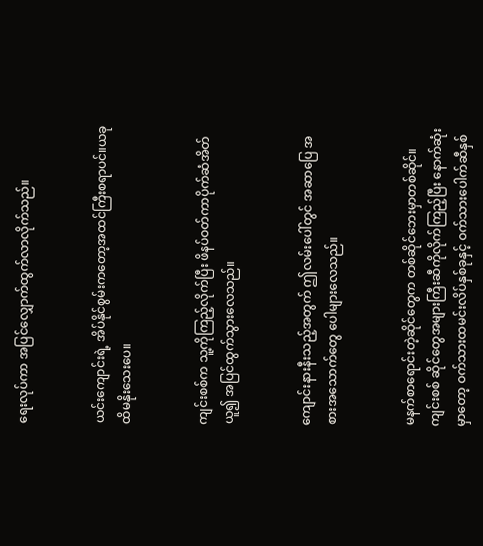ရေးလုပ်ကာ အပြင်လျှောက်ထွက်လာလိုက်သည်။


ယင်းကျောင်းရဲ့ အိပ်နိုင်စွမ်းကတော့အထင်ကြီးစရာပင်။ယခုထိမနိုးသေးပေ။


ကျင်းစစ်က သူ့ကိုကြည့်လိုက်ပြီး ဖိနပ်ဝတ်ကာပိုက်ဆံအိတ်ယူ၍ အပြင်ထွက်သွားလေသည်။


ကျောင်းနားနီးသည့်အတွက် ဤလမ်းပေါ်တွင် အဆာပြေ အစားအသောက်တွေ ပေါများလေသည်။


မနက်စာရောင်းတဲ့ဆိုင်တွေက တစ်ဆိုင်ဘေးမှာတစ်ဆိုင်။ ကျင်းစစ် ဆိုင်တွေအများကြီးဆီကိုလိုက်ကြည့်ပြီး နောက်ဆုံးမှာတော့ ဝက်သားထမင်းလိပ်နှစ်ခုနှင့် ဝက်သားပေါက်ဆီနှစ်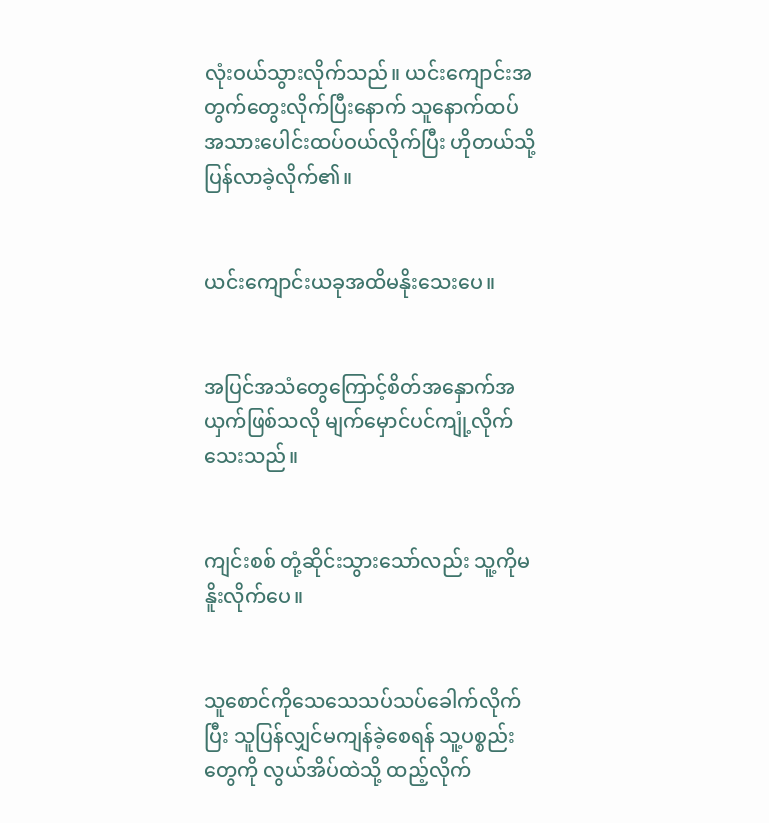လုံးဝယ်သွားလိုက်သည်။ ယင်းကျောင်းအတွက်တွေးလိုက်ပြီးနောက် သူနောက်ထပ် အသားပေါင်းထပ်ဝယ်လိုက်ပြီး ဟိုတယ်သို့ ပြန်လာခဲ့လိုက်၏။


ယင်းကျောင်းယခုအထိမနိုးသေးပေ။


အပြင်အသံတွေကြောင့်စိတ်အနှောက်အယှက်ဖြစ်သလို မျက်မှောင်ပင်ကျုံ့လိုက်သေးသည်။


ကျင်းစစ် တုံ့ဆိုင်းသွားသော်လည်း သူ့ကိုမနိူးလိုက်ပေ။


သူစောင်ကိုသေသေသပ်သပ်ခေါက်လိုက်ပြီး သူပြန်လျှင်မကျန်ခဲ့စေရန် သူ့ပစ္စည်းတွေကို လွယ်အိပ်ထဲသို့ ထည့်လိုက်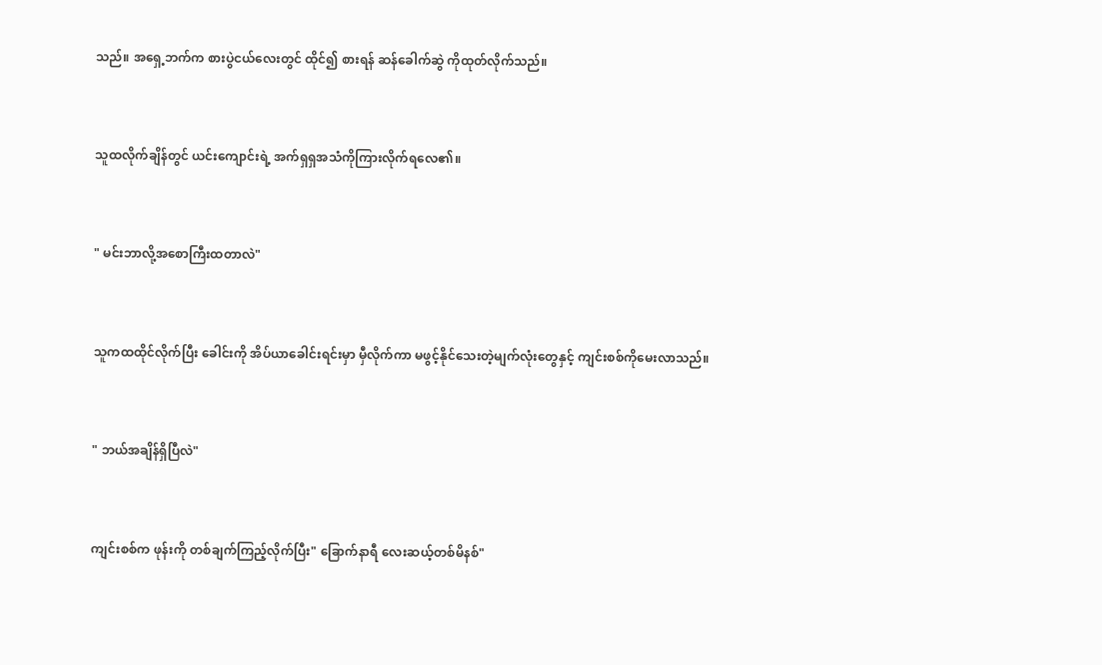သည်။ အရှေ့ဘက်က စားပွဲငယ်လေးတွင် ထိုင်၍ စားရန် ဆန်ခေါက်ဆွဲ ကိုထုတ်လိုက်သည်။


သူထလိုက်ချိန်တွင် ယင်းကျောင်းရဲ့ အက်ရှရှအသံကိုကြားလိုက်ရလေ၏။


" မင်းဘာလို့အစောကြီးထတာလဲ"


သူကထထိုင်လိုက်ပြီး ခေါင်းကို အိပ်ယာခေါင်းရင်းမှာ မှီလိုက်ကာ မဖွင့်နိုင်သေးတဲ့မျက်လုံးတွေနှင့် ကျင်းစစ်ကိုမေးလာသည်။


" ဘယ်အချိန်ရှိပြီလဲ"


ကျင်းစစ်က ဖုန်းကို တစ်ချက်ကြည့်လိုက်ပြီး" ခြောက်နာရီ လေးဆယ့်တစ်မိနစ်"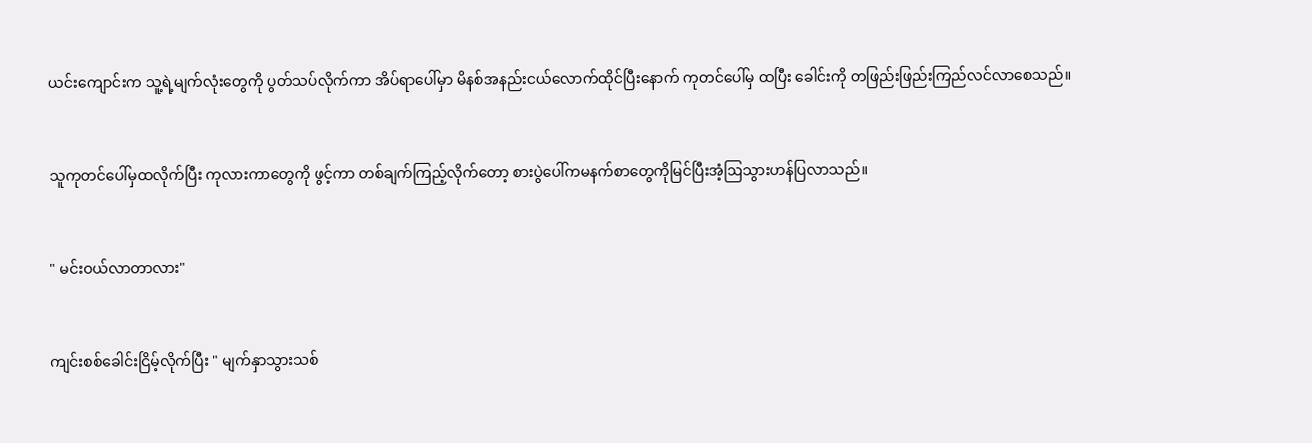ယင်းကျောင်းက သူ့ရဲ့မျက်လုံးတွေကို ပွတ်သပ်လိုက်ကာ အိပ်ရာပေါ်မှာ မိနစ်အနည်းငယ်လောက်ထိုင်ပြီးနောက် ကုတင်ပေါ်မှ ထပြီး ခေါင်းကို တဖြည်းဖြည်းကြည်လင်လာစေသည်။


သူကုတင်ပေါ်မှထလိုက်ပြီး ကုလားကာတွေကို ဖွင့်ကာ တစ်ချက်ကြည့်လိုက်တော့ စားပွဲပေါ်ကမနက်စာတွေကိုမြင်ပြီးအံ့ဩသွားဟန်ပြလာသည်။


" မင်းဝယ်လာတာလား"


ကျင်းစစ်ခေါင်းငြိမ့်လိုက်ပြီး " မျက်နှာသွားသစ်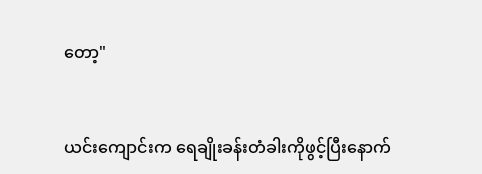တော့"


ယင်းကျောင်းက ရေချိုးခန်းတံခါးကိုဖွင့်ပြီးနောက်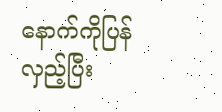နောက်ကိုပြန်လှည့်ပြီး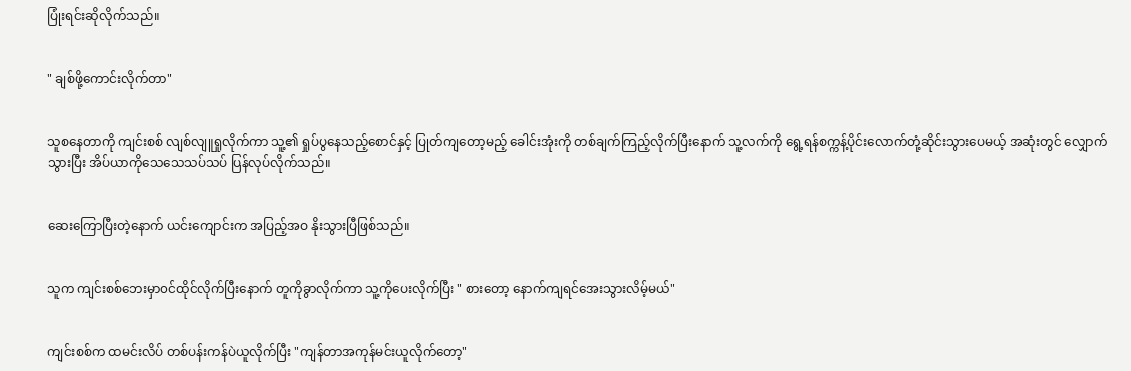ပြုံးရင်းဆိုလိုက်သည်။


" ချစ်ဖို့ကောင်းလိုက်တာ"


သူစနေတာကို ကျင်းစစ် လျစ်လျူရှုလိုက်ကာ သူ့၏ ရှုပ်ပွနေသည့်စောင်နှင့် ပြုတ်ကျတော့မည့် ခေါင်းအုံးကို တစ်ချက်ကြည့်လိုက်ပြီးနောက် သူ့လက်ကို ရွေ့ရန်စက္ကန့်ပိုင်းလောက်တုံ့ဆိုင်းသွားပေမယ့် အဆုံးတွင် လျှောက်သွားပြီး အိပ်ယာကိုသေသေသပ်သပ် ပြန်လုပ်လိုက်သည်။


ဆေးကြောပြီးတဲ့နောက် ယင်းကျောင်းက အပြည့်အဝ နိုးသွားပြီဖြစ်သည်။


သူက ကျင်းစစ်ဘေးမှာ၀င်ထိုင်လိုက်ပြီးနောက် တူကိုခွာလိုက်ကာ သူ့ကိုပေးလိုက်ပြီး " စားတော့ နောက်ကျရင်အေးသွားလိမ့်မယ်"


ကျင်းစစ်က ထမင်းလိပ် တစ်ပန်းကန်ပဲယူလိုက်ပြီး "ကျန်တာအကုန်မင်းယူလိုက်တော့"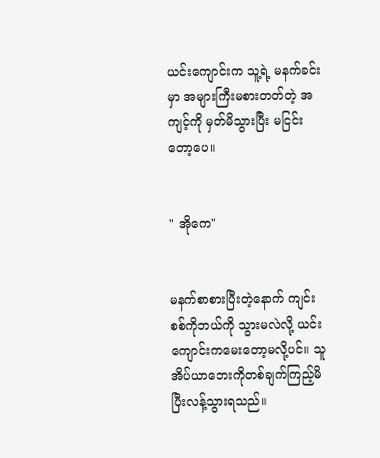ယင်းကျောင်းက သူ့ရဲ့ မနက်ခင်းမှာ အများကြီးမစားတတ်တဲ့ အကျင့်ကို မှတ်မိသွားပြီး မငြင်းတော့ပေ။


" အိုကေ"


မနက်စာစားပြီးတဲ့နောက် ကျင်းစစ်ကိုဘယ်ကို သွားမလဲလို့ ယင်းကျောင်းကမေးတော့မလို့ပင်။ သူ အိပ်ယာဘေးကိုတစ်ချက်ကြည့်မိပြီးလန့်သွားရသည်။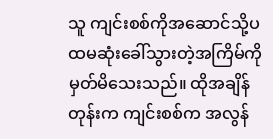သူ ကျင်းစစ်ကိုအဆောင်သို့ပထမဆုံးခေါ်သွားတဲ့အကြိမ်ကိုမှတ်မိသေးသည်။ ထိုအချိန်တုန်းက ကျင်းစစ်က အလွန်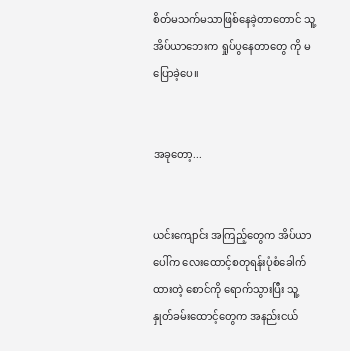စိတ်မသက်မသာဖြစ်နေခဲ့တာတောင် သူ့အိပ်ယာဘေးက ရှုပ်ပွနေတာတွေ ကို မပြောခဲ့ပေ။


အခုတော့...


ယင်းကျောင်း အကြည့်တွေက အိပ်ယာပေါ်က လေးထောင့်စတုရန်းပုံစံခေါက်ထားတဲ့ စောင်ကို ရောက်သွားပြီး သူ့နှုတ်ခမ်းထောင့်တွေက အနည်းငယ်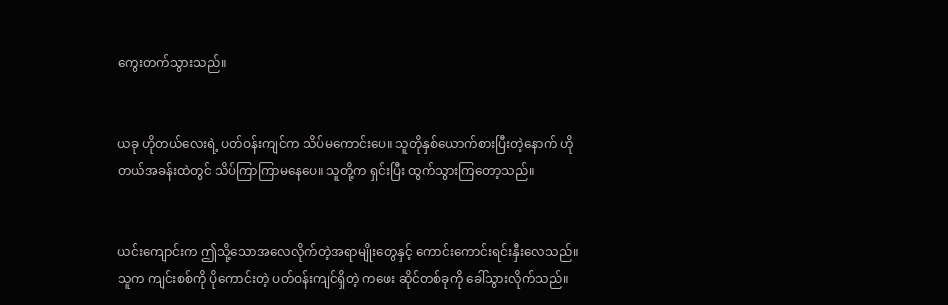ကွေးတက်သွားသည်။


ယခု ဟိုတယ်လေးရဲ့ ပတ်ဝန်းကျင်က သိပ်မကောင်းပေ။ သူတိုနှစ်ယောက်စားပြီးတဲ့နောက် ဟိုတယ်အခန်းထဲတွင် သိပ်ကြာကြာမနေပေ။ သူတို့က ရှင်းပြီး ထွက်သွားကြတော့သည်။


ယင်းကျောင်းက ဤသို့သောအလေလိုက်တဲ့အရာမျိုးတွေနှင့် ကောင်းကောင်းရင်းနှီးလေသည်။ သူက ကျင်းစစ်ကို ပိုကောင်းတဲ့ ပတ်ဝန်းကျင်ရှိတဲ့ ကဖေး ဆိုင်တစ်ခုကို ခေါ်သွားလိုက်သည်။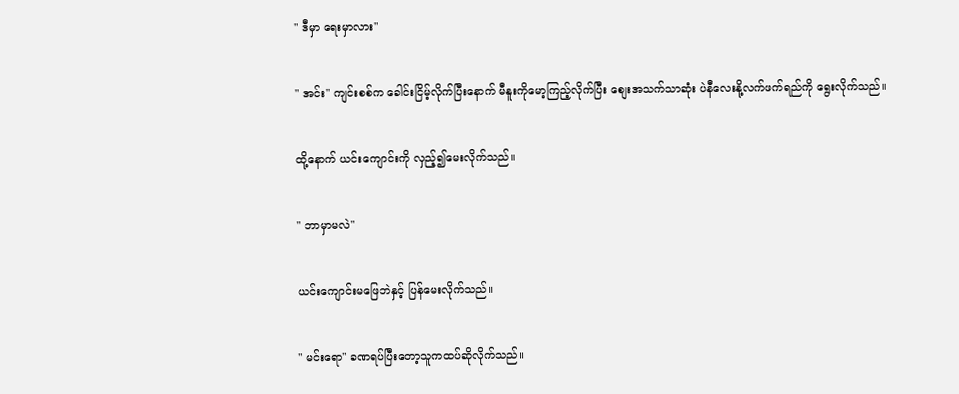" ဒီမှာ ရေးမှာလား"


" အင်း" ကျင်းစစ်က ခေါင်းငြိမ့်လိုက်ပြီးနောက် မီနူးကိုမော့ကြည့်လိုက်ပြီး စျေးအသက်သာဆုံး ပဲနီလေးနို့လက်ဖက်ရည်ကို ရွေးလိုက်သည်။


ထို့နောက် ယင်းကျောင်းကို လှည့်၍မေးလိုက်သည်။


" ဘာမှာမလဲ"


ယင်းကျောင်းမဖြေဘဲနှင့် ပြန်မေးလိုက်သည်။


" မင်းရော" ခဏရပ်ပြီးတော့သူကထပ်ဆိုလိုက်သည်။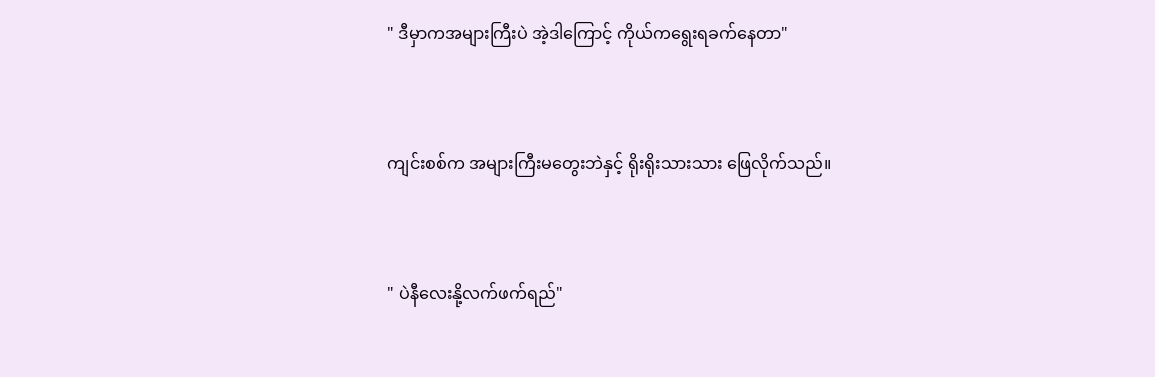" ဒီမှာကအများကြီးပဲ အဲ့ဒါကြောင့် ကိုယ်ကရွေးရခက်နေတာ"


ကျင်းစစ်က အများကြီးမတွေးဘဲနှင့် ရိုးရိုးသားသား ဖြေလိုက်သည်။


" ပဲနီလေးနို့လက်ဖက်ရည်"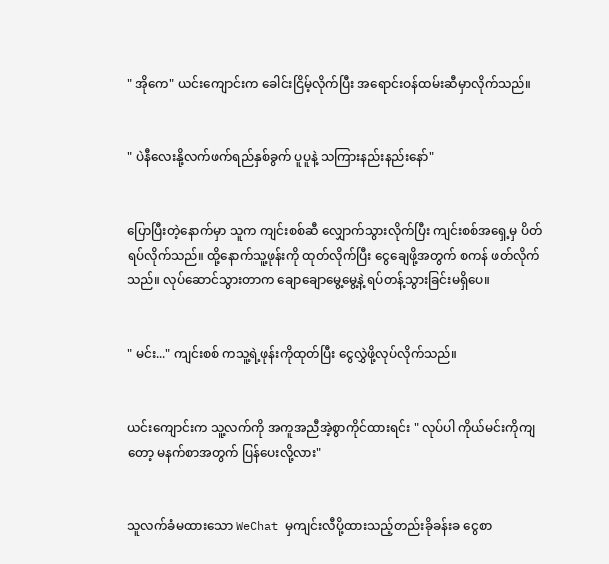" အိုကေ" ယင်းကျောင်းက ခေါင်းငြိမ့်လိုက်ပြီး အရောင်းဝန်ထမ်းဆီမှာလိုက်သည်။


" ပဲနီလေးနို့လက်ဖက်ရည်နှစ်ခွက် ပူပူနဲ့ သကြားနည်းနည်းနော်"


ပြောပြီးတဲ့နောက်မှာ သူက ကျင်းစစ်ဆီ လျှောက်သွားလိုက်ပြီး ကျင်းစစ်အရှေ့မှ ပိတ်ရပ်လိုက်သည်။ ထို့နောက်သူ့ဖုန်းကို ထုတ်လိုက်ပြီး ငွေချေဖို့အတွက် စကန် ဖတ်လိုက်သည်။ လုပ်ဆောင်သွားတာက ချောချောမွေ့မွေ့နဲ့ ရပ်တန့်သွားခြင်းမရှိပေ။


" မင်း..." ကျင်းစစ် ကသူ့ရဲ့ဖုန်းကိုထုတ်ပြီး ငွေလွှဲဖို့လုပ်လိုက်သည်။


ယင်းကျောင်းက သူ့လက်ကို အကူအညီအဲ့စွာကိုင်ထားရင်း " လုပ်ပါ ကိုယ်မင်းကိုကျတော့ မနက်စာအတွက် ပြန်ပေးလို့လား"


သူလက်ခံမထားသော WeChat မှကျင်းလီပို့ထားသည့်တည်းခိုခန်းခ ငွေစာ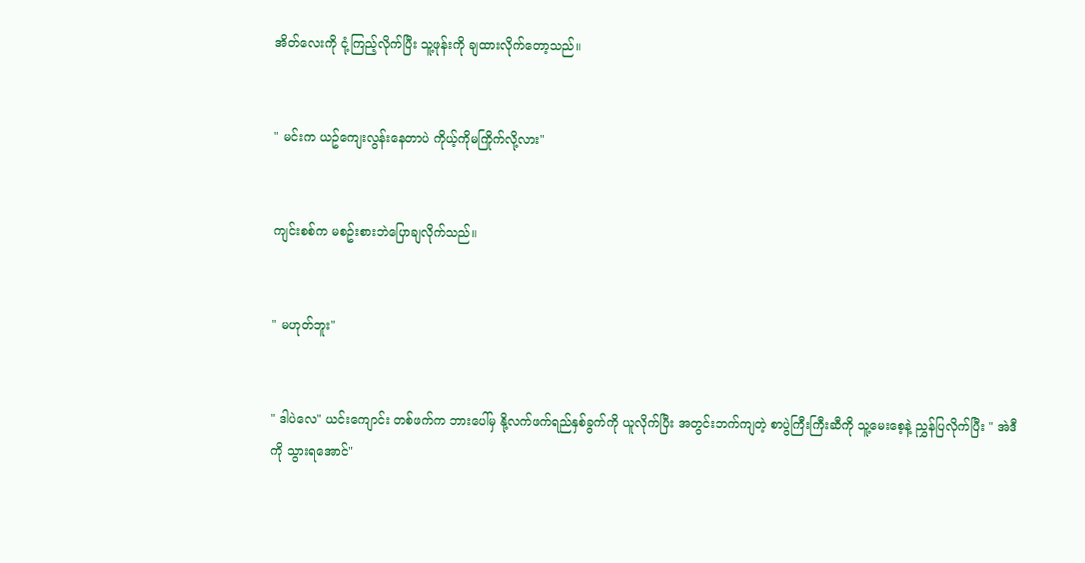အိတ်လေးကို ငုံ့ကြည့်လိုက်ပြီး သူ့ဖုန်းကို ချထားလိုက်တော့သည်။


" မင်းက ယဥ်ကျေးလွန်းနေတာပဲ ကိုယ့်ကိုမကြိုက်လို့လား"


ကျင်းစစ်က မစဥ်းစားဘဲပြောချလိုက်သည်။


" မဟုတ်ဘူး"


" ဒါပဲလေ" ယင်းကျောင်း တစ်ဖက်က ဘားပေါ်မှ နို့လက်ဖက်ရည်နှစ်ခွက်ကို ယူလိုက်ပြီး အတွင်းဘက်ကျတဲ့ စာပွဲကြီးကြီးဆီကို သူ့မေးစေ့နဲ့ ညွှန်ပြလိုက်ပြီး " အဲဒီကို သွားရအောင်"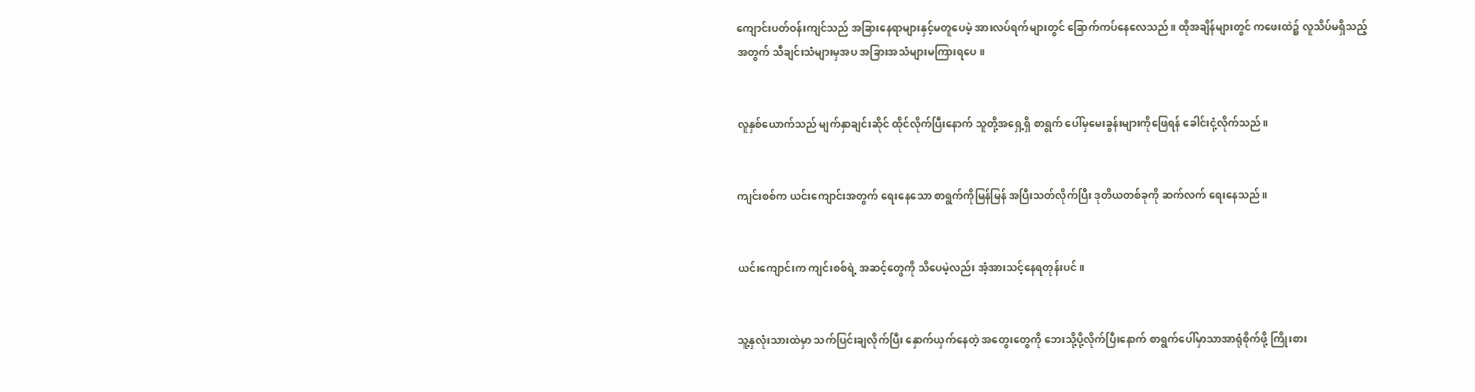ကျောင်းပတ်ဝန်းကျင်သည် အခြားနေရာများနှင့်မတူပေမဲ့ အားလပ်ရက်များတွင် ခြောက်ကပ်နေလေသည်။ ထိုအချိန်များတွင် ကဖေးထဲ၌ လူသိပ်မရှိသည့်အတွက် သီချင်းသံများမှအပ အခြားအသံများမကြားရပေ။


လူနှစ်ယောက်သည် မျက်နှာချင်းဆိုင် ထိုင်လိုက်ပြီးနောက် သူတို့အရှေ့ရှိ စာရွက် ပေါ်မှမေးခွန်းများကိုဖြေရန် ခေါင်းငုံ့လိုက်သည်။


ကျင်းစစ်က ယင်းကျောင်းအတွက် ရေးနေသော စာရွက်ကိုမြန်မြန် အပြီးသတ်လိုက်ပြီး ဒုတိယတစ်ခုကို ဆက်လက် ရေးနေသည်။


ယင်းကျောင်းက ကျင်းစစ်ရဲ့ အဆင့်တွေကို သိပေမဲ့လည်း အံ့အားသင့်နေရတုန်းပင်။


သူ့နှလုံးသားထဲမှာ သက်ပြင်းချလိုက်ပြီး နှောက်ယှက်နေတဲ့ အတွေးတွေကို ဘေးသို့ပို့လိုက်ပြီးနောက် စာရွက်ပေါ်မှာသာအာရုံစိုက်ဖို့ ကြိုးစား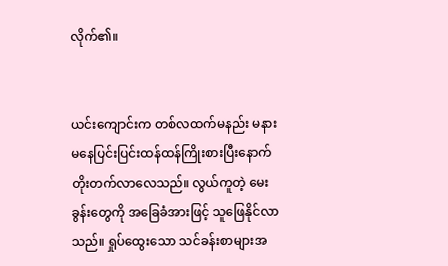လိုက်၏။


ယင်းကျောင်းက တစ်လထက်မနည်း မနားမနေပြင်းပြင်းထန်ထန်ကြိုးစားပြီးနောက် တိုးတက်လာလေသည်။ လွယ်ကူတဲ့ မေးခွန်းတွေကို အခြေခံအားဖြင့် သူဖြေနိုင်လာသည်။ ရှုပ်ထွေးသော သင်ခန်းစာများအ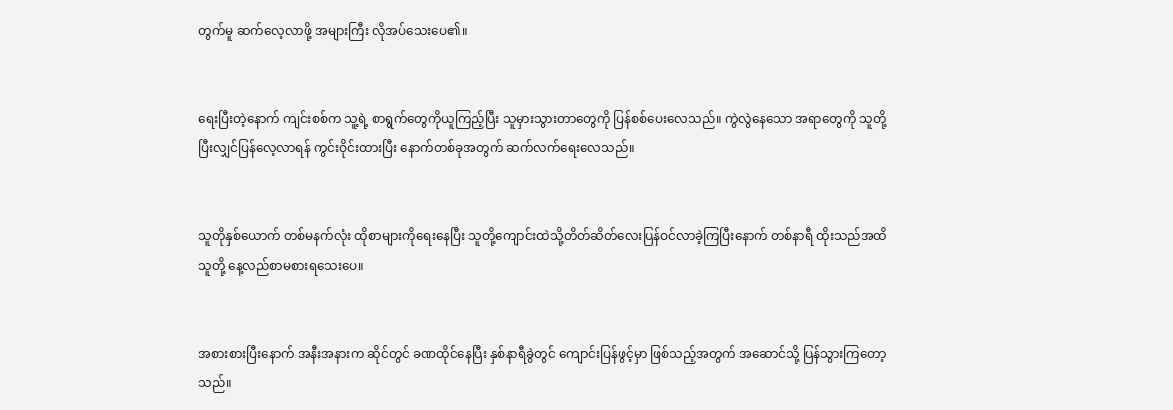တွက်မူ ဆက်လေ့လာဖို့ အများကြီး လိုအပ်သေးပေ၏။


ရေးပြီးတဲ့နောက် ကျင်းစစ်က သူ့ရဲ့ စာရွက်တွေကိုယူကြည့်ပြီး သူမှားသွားတာတွေကို ပြန်စစ်ပေးလေသည်။ ကွဲလွဲနေသော အရာတွေကို သူတို့ပြီးလျှင်ပြန်လေ့လာရန် ကွင်းဝိုင်းထားပြီး နောက်တစ်ခုအတွက် ဆက်လက်ရေးလေသည်။


သူတိုနှစ်ယောက် တစ်မနက်လုံး ထိုစာများကိုရေးနေပြီး သူတို့ကျောင်းထဲသို့တိတ်ဆိတ်လေးပြန်ဝင်လာခဲ့ကြပြီးနောက် တစ်နာရီ ထိုးသည်အထိ သူတို့ နေ့လည်စာမစားရသေးပေ။


အစားစားပြီးနောက် အနီးအနားက ဆိုင်တွင် ခဏထိုင်နေပြီး နှစ်နာရီခွဲတွင် ကျောင်းပြန်ဖွင့်မှာ ဖြစ်သည့်အတွက် အဆောင်သို့ ပြန်သွားကြတော့သည်။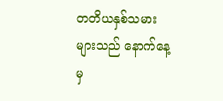တတိယနှစ်သမားများသည် နောက်နေ့မှ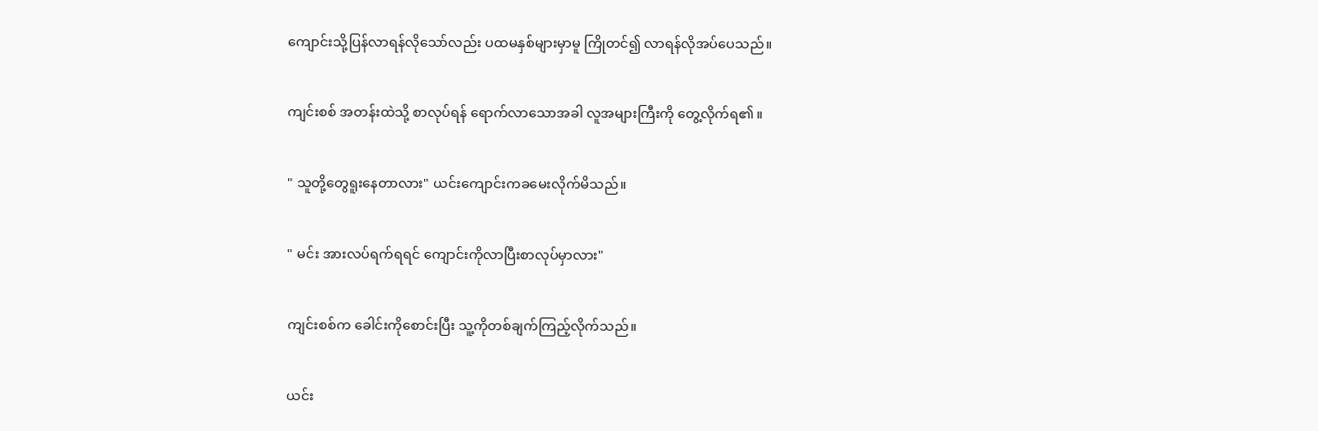ကျောင်းသို့ပြန်လာရန်လိုသော်လည်း ပထမနှစ်များမှာမူ ကြိုတင်၍ လာရန်လိုအပ်ပေသည်။


ကျင်းစစ် အတန်းထဲသို့ စာလုပ်ရန် ရောက်လာသောအခါ လူအများကြီးကို တွေ့လိုက်ရ၏။


" သူတို့တွေရူးနေတာလား" ယင်းကျောင်းကခမေးလိုက်မိသည်။


" မင်း အားလပ်ရက်ရရင် ကျောင်းကိုလာပြီးစာလုပ်မှာလား"


ကျင်းစစ်က ခေါင်းကိုစောင်းပြီး သူ့ကိုတစ်ချက်ကြည့်လိုက်သည်။


ယင်း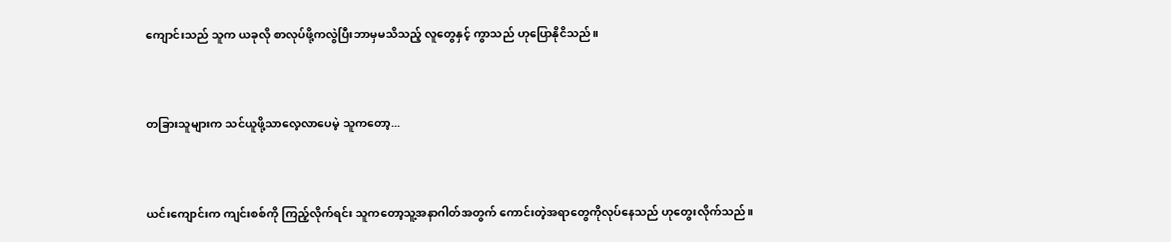ကျောင်းသည် သူက ယခုလို စာလုပ်ဖို့ကလွဲပြီးဘာမှမသိသည့် လူတွေနှင့် ကွာသည် ဟုပြောနိုငိသည်။


တခြားသူများက သင်ယူဖို့သာလေ့လာပေမဲ့ သူကတော့...


ယင်းကျောင်းက ကျင်းစစ်ကို ကြည့်လိုက်ရင်း သူကတော့သူ့အနာဂါတ်အတွက် ကောင်းတဲ့အရာတွေကိုလုပ်နေသည် ဟုတွေးလိုက်သည်။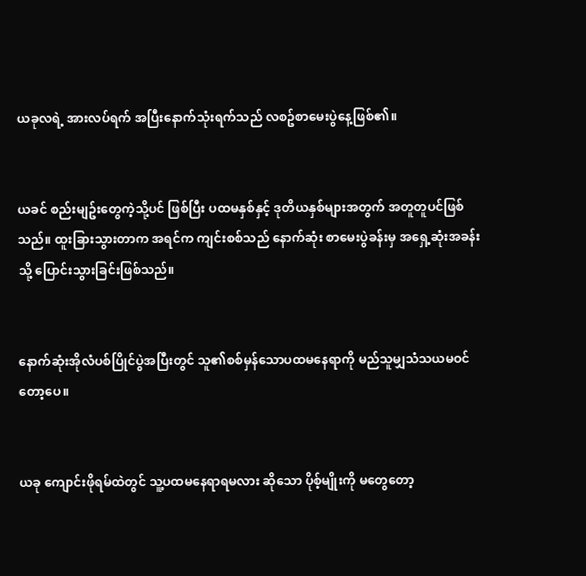ယခုလရဲ့ အားလပ်ရက် အပြီးနောက်သုံးရက်သည် လစဥ်စာမေးပွဲနေ့ဖြစ်၏။


ယခင် စည်းမျဥ်းတွေကဲ့သို့ပင် ဖြစ်ပြီး ပထမနှစ်နှင့် ဒုတိယနှစ်များအတွက် အတူတူပင်ဖြစ်သည်။ ထူးခြားသွားတာက အရင်က ကျင်းစစ်သည် နောက်ဆုံး စာမေးပွဲခန်းမှ အရှေ့ဆုံးအခန်းသို့ ပြောင်းသွားခြင်းဖြစ်သည်။


နောက်ဆုံးအိုလံပစ်ပြိုင်ပွဲအပြီးတွင် သူ၏စစ်မှန်သောပထမနေရာကို မည်သူမျှသံသယမဝင်တော့ပေ။


ယခု ကျောင်းဖိုရမ်ထဲတွင် သူ့ပထမနေရာရမလား ဆိုသော ပိုစ့်မျိုးကို မတွေတော့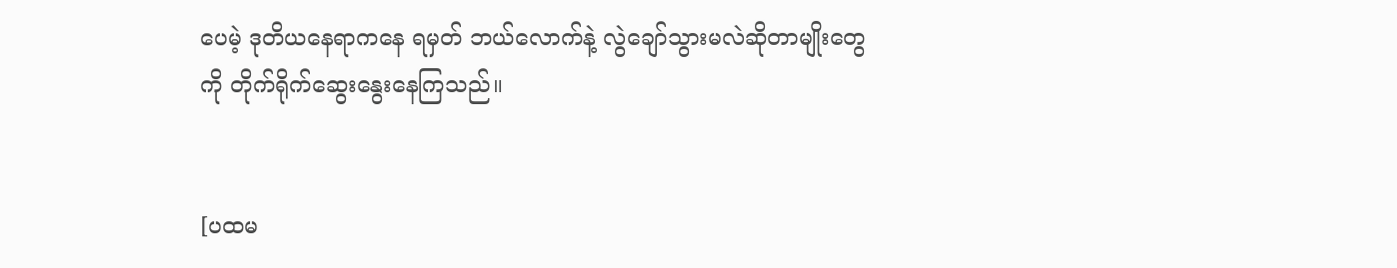ပေမဲ့ ဒုတိယနေရာကနေ ရမှတ် ဘယ်လောက်နဲ့ လွဲချော်သွားမလဲဆိုတာမျိုးတွေကို တိုက်ရိုက်ဆွေးနွေးနေကြသည်။


[ပထမ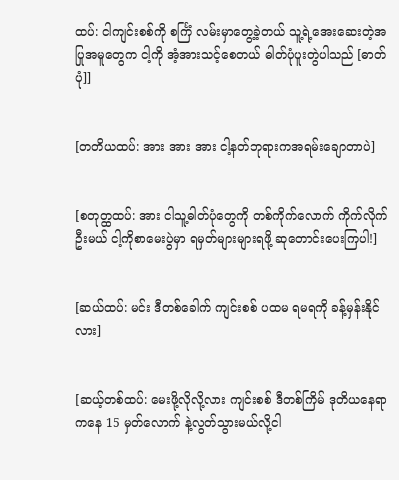ထပ်: ငါကျင်းစစ်ကို စင်္ကြံ လမ်းမှာတွေ့ခဲ့တယ် သူ့ရဲ့အေးဆေးတဲ့အပြုအမူတွေက ငါ့ကို အံ့အားသင့်စေတယ် ဓါတ်ပုံပူးတွဲပါသည် [ဓာတ်ပုံ]]


[တတိယထပ်: အား အား အား ငါ့နတ်ဘုရားကအရမ်းချောတာပဲ]


[စတုတ္ထထပ်: အား ငါသူ့ဓါတ်ပုံတွေကို တစ်ကိုက်လောက် ကိုက်လိုက်ဦးမယ် ငါ့ကိုစာမေးပွဲမှာ ရမှတ်များများရဖို့ ဆုတောင်းပေးကြပါ!]


[ဆယ်ထပ်: မင်း ဒီတစ်ခေါက် ကျင်းစစ် ပထမ ရမရကို ခန့်မှန်းနိုင်လား]


[ဆယ့်တစ်ထပ်: မေးဖို့လိုလို့လား ကျင်းစစ် ဒီတစ်ကြိမ် ဒုတိယနေရာကနေ 15 မှတ်လောက် နဲ့လွတ်သွားမယ်လို့ငါ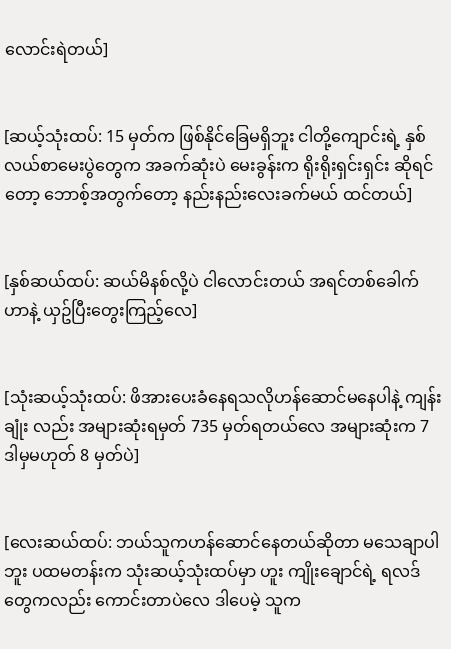လောင်းရဲတယ်]


[ဆယ့်သုံးထပ်: 15 မှတ်က ဖြစ်နိုင်ခြေမရှိဘူး ငါတို့ကျောင်းရဲ့ နှစ်လယ်စာမေးပွဲတွေက အခက်ဆုံးပဲ မေးခွန်းက ရိုးရိုးရှင်းရှင်း ဆိုရင်တော့ ဘောစ့်အတွက်တော့ နည်းနည်းလေးခက်မယ် ထင်တယ်]


[နှစ်ဆယ်ထပ်: ဆယ်မိနစ်လို့ပဲ ငါလောင်းတယ် အရင်တစ်ခေါက်ဟာနဲ့ ယှဥ်ပြီးတွေးကြည့်လေ]


[သုံးဆယ့်သုံးထပ်: ဖိအားပေးခံနေရသလိုဟန်ဆောင်မနေပါနဲ့ ကျန်းချုံး လည်း အများဆုံးရမှတ် 735 မှတ်ရတယ်လေ အများဆုံးက 7 ဒါမှမဟုတ် 8 မှတ်ပဲ]


[လေးဆယ်ထပ်: ဘယ်သူကဟန်ဆောင်နေတယ်ဆိုတာ မသေချာပါဘူး ပထမတန်းက သုံးဆယ့်သုံးထပ်မှာ ဟူး ကျိုးချောင်ရဲ့ ရလဒ်တွေကလည်း ကောင်းတာပဲလေ ဒါပေမဲ့ သူက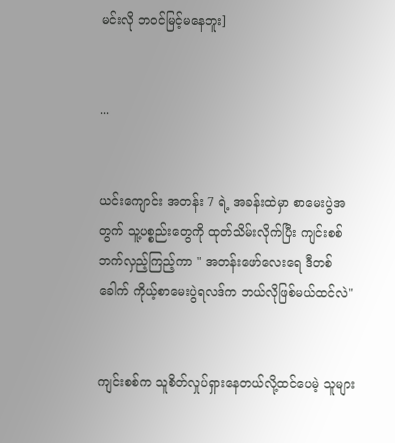မင်းလို ဘဝင်မြင့်မနေဘူး]


...


ယင်းကျောင်း အတန်း 7 ရဲ့ အခန်းထဲမှာ စာမေးပွဲအတွက် သူ့ပစ္စည်းတွေကို ထုတ်သိမ်းလိုက်ပြီး ကျင်းစစ် ဘက်လှည့်ကြည့်ကာ " အတန်းဖော်လေးရေ ဒီတစ်ခေါက် ကိုယ့်စာမေးပွဲရလဒ်က ဘယ်လိုဖြစ်မယ်ထင်လဲ"


ကျင်းစစ်က သူစိတ်လှုပ်ရှားနေတယ်လို့ထင်ပေမဲ့ သူများ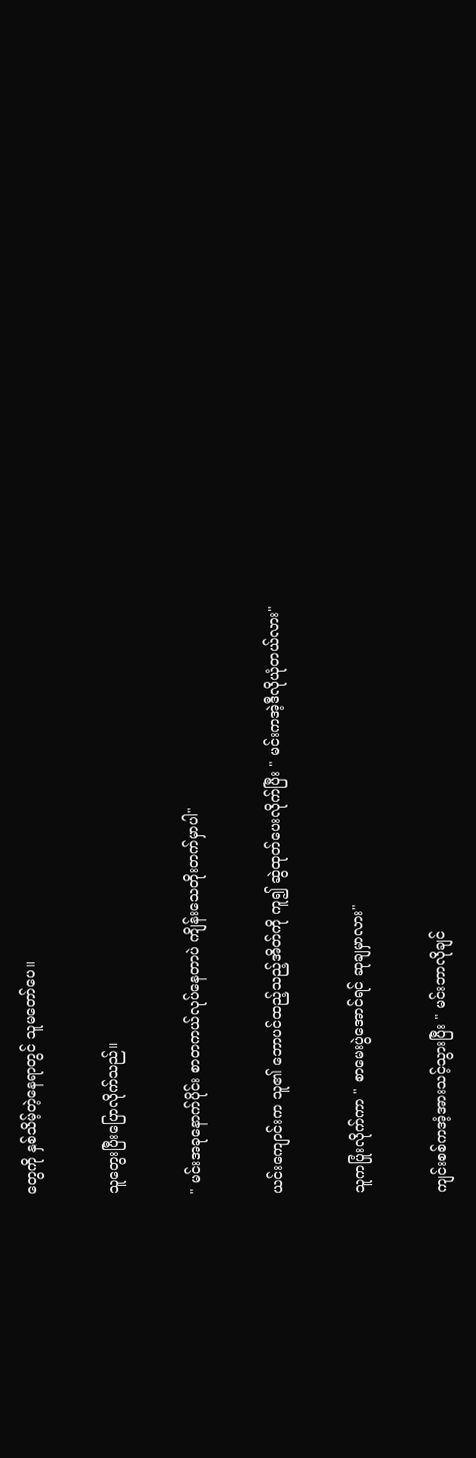တွေကို နှစ်သိမ့်တဲ့နေရာတွင် သူမတော်ပေ။


သူတွေးပြီးပြောလိုက်သည်။


" မင်းအခုနောက်ပိုင်း စာတကယ်လုပ်နေတာပဲ ကျိန်းသေတိုးတက်မှာပါ"


ယင်းကျောင်းက သူ၏ ဘောပင်ထည့်သည့်အိတ်ကို ကူ၍ ဆွဲထုတ်ပေးလိုက်ပြီး " မင်းကအဲ့ဒီလိုယုံတယ်လား"


သူကပြုံးလိုက်ကာ " စာမေးပွဲအောင်ရင် ဆုချမှာလား"


ကျင်းစစ်ကအံ့အားသင့်သွားပြီး " မင်းဘာလိုချင်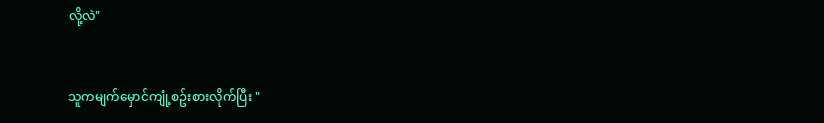လို့လဲ"


သူကမျက်မှောင်ကျုံ့စဥ်းစားလိုက်ပြီး "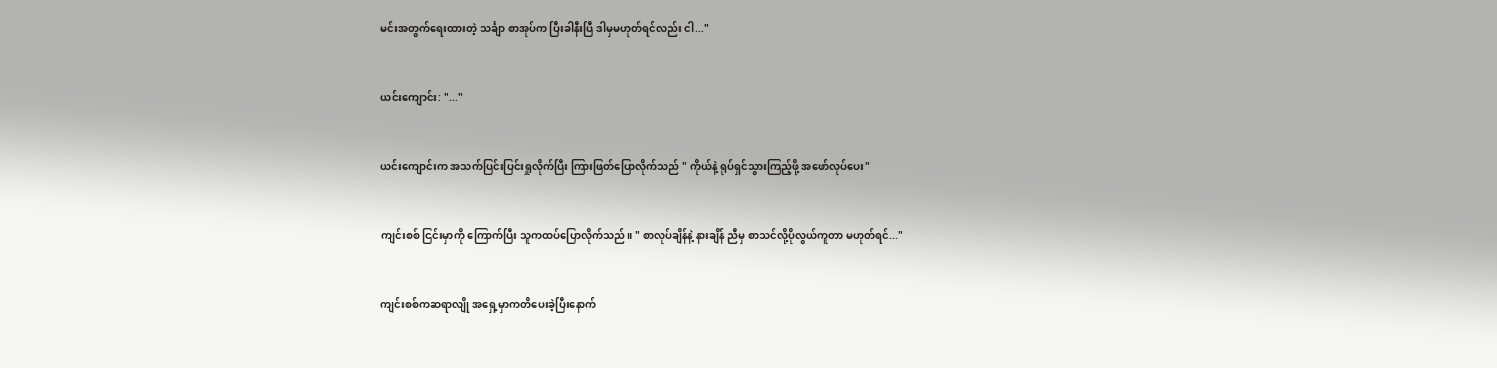မင်းအတွက်ရေးထားတဲ့ သင်္ချာ စာအုပ်က ပြီးခါနီးပြီ ဒါမှမဟုတ်ရင်လည်း ငါ..."


ယင်းကျောင်း: "..."


ယင်းကျောင်းက အသက်ပြင်းပြင်းရှုလိုက်ပြီး ကြားဖြတ်ပြောလိုက်သည် " ကိုယ်နဲ့ ရုပ်ရှင်သွားကြည့်ဖို့ အဖော်လုပ်ပေး"


ကျင်းစစ် ငြင်းမှာကို ကြောက်ပြီး သူကထပ်ပြောလိုက်သည်။ " စာလုပ်ချိန်နဲ့ နားချိန် ညီမှ စာသင်လို့ပိုလွယ်ကူတာ မဟုတ်ရင်..."


ကျင်းစစ်ကဆရာလျို အရှေ့မှာကတိပေးခဲ့ပြီးနောက်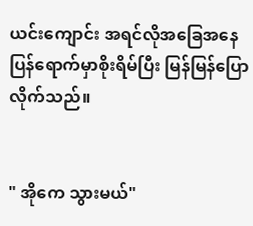ယင်းကျောင်း အရင်လိုအခြေအနေ ပြန်ရောက်မှာစိုးရိမ်ပြီး မြန်မြန်ပြောလိုက်သည်။


" အိုကေ သွားမယ်"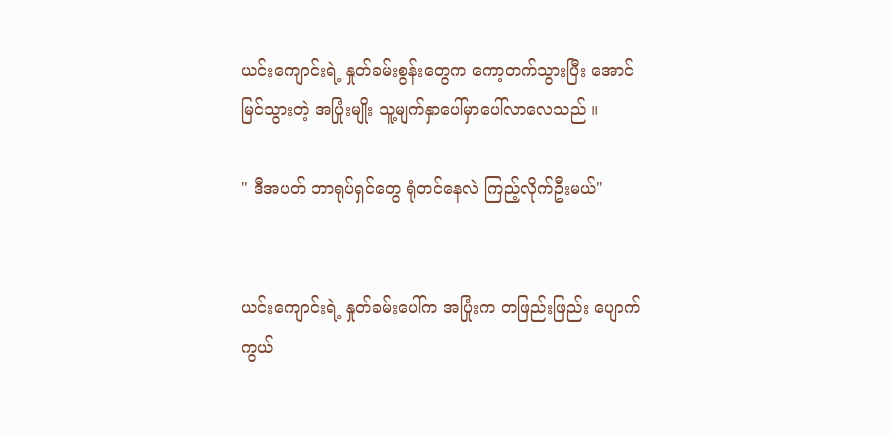ယင်းကျောင်းရဲ့ နှုတ်ခမ်းစွန်းတွေက ကော့တက်သွားပြီး အောင်မြင်သွားတဲ့ အပြုံးမျိုး သူ့မျက်နှာပေါ်မှာပေါ်လာလေသည် ။

" ဒီအပတ် ဘာရုပ်ရှင်တွေ ရုံတင်နေလဲ ကြည့်လိုက်ဦးမယ်"


ယင်းကျောင်းရဲ့ နှုတ်ခမ်းပေါ်က အပြုံးက တဖြည်းဖြည်း ပျောက်ကွယ်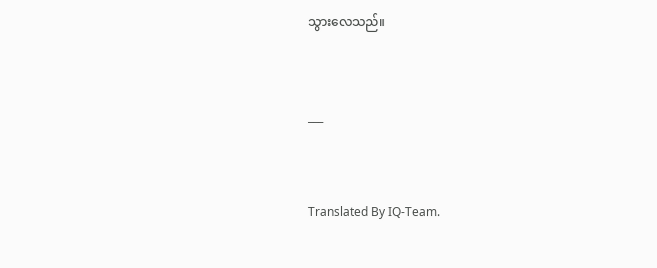သွားလေသည်။


___


Translated By IQ-Team.